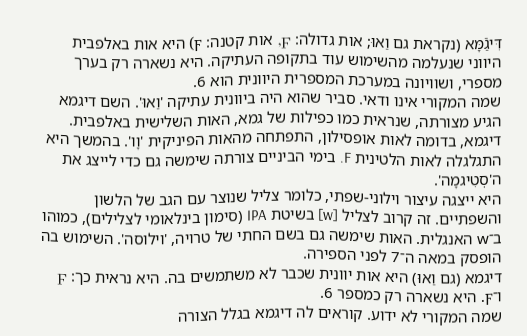דִּיגַֿמָּא (נקראת גם וַאוּ; אות גדולה: Ϝ, אות קטנה: ϝ) היא אות באלפבית היווני שנעלמה מהשימוש עוד בתקופה העתיקה. היא נשארה רק בערך מספרי, ושוויונה במערכת המספרית היוונית הוא 6.
שמה המקורי אינו ודאי. סביר שהוא היה ביוונית עתיקה 'וַאוּ'. השם דיגמא הגיע מצורתה, שנראית כמו כפילות של גמא, האות השלישית באלפבית. דיגמא, בדומה לאות אופסילון, התפתחה מהאות הפיניקית 'וָו'. בהמשך היא התגלגלה לאות הלטינית F. בימי הביניים צורתה שימשה גם כדי לייצג את ה'סְטִיגמָה'.
היא ייצגה עיצור וילוני-שפתי, כלומר צליל שנוצר עם הגב של הלשון והשפתיים. זה קרוב לצליל [w] בשיטת IPA (סימון בינלאומי לצלילים), כמוהו ב־w האנגלית. האות שימשה גם בשם החתי של טרויה, 'וילוסה'. השימוש בה הופסק במאה ה־7 לפני הספירה.
דיגמא (גם וַאוּ) היא אות יוונית שכבר לא משתמשים בה. היא נראית כך: Ϝ ו־ϝ. היא נשארה רק כמספר 6.
שמה המקורי לא ידוע. קוראים לה דיגמא בגלל הצורה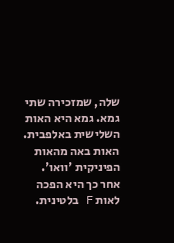שלה, שמזכירה שתי גמא. גמא היא האות השלישית באלפבית. האות באה מהאות הפיניקית 'וואו'. אחר כך היא הפכה לאות F בלטינית.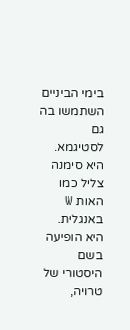בימי הביניים השתמשו בה גם לסטיגמא.
היא סימנה צליל כמו האות W באנגלית. היא הופיעה בשם היסטורי של טרויה,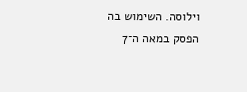וילוסה. השימוש בה הפסק במאה ה־7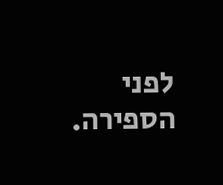לפני הספירה.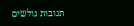תגובות גולשים